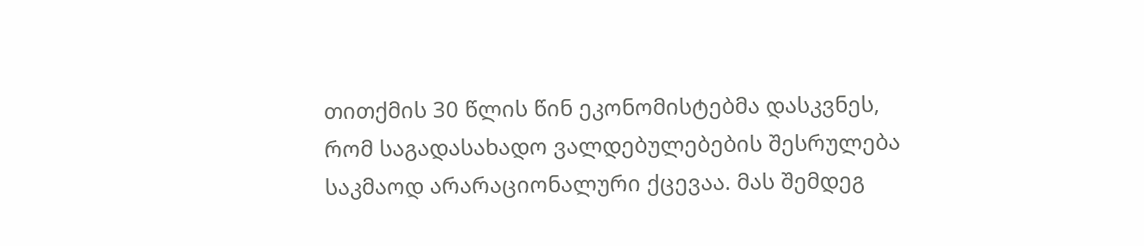თითქმის 30 წლის წინ ეკონომისტებმა დასკვნეს, რომ საგადასახადო ვალდებულებების შესრულება საკმაოდ არარაციონალური ქცევაა. მას შემდეგ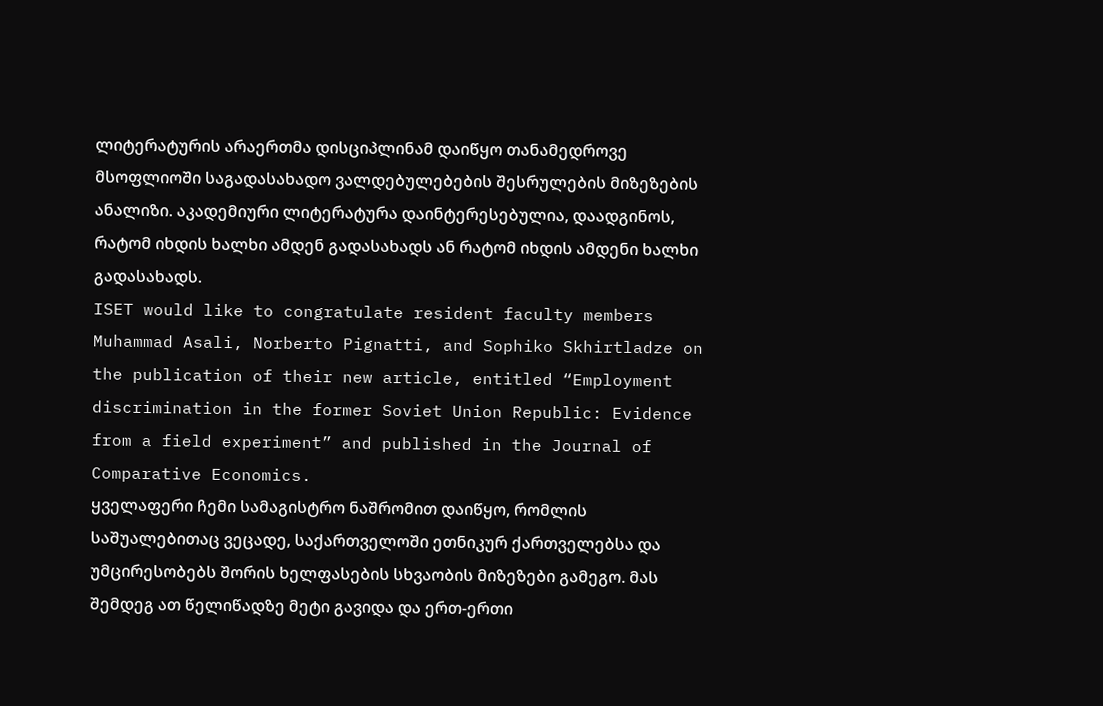ლიტერატურის არაერთმა დისციპლინამ დაიწყო თანამედროვე მსოფლიოში საგადასახადო ვალდებულებების შესრულების მიზეზების ანალიზი. აკადემიური ლიტერატურა დაინტერესებულია, დაადგინოს, რატომ იხდის ხალხი ამდენ გადასახადს ან რატომ იხდის ამდენი ხალხი გადასახადს.
ISET would like to congratulate resident faculty members Muhammad Asali, Norberto Pignatti, and Sophiko Skhirtladze on the publication of their new article, entitled “Employment discrimination in the former Soviet Union Republic: Evidence from a field experiment” and published in the Journal of Comparative Economics.
ყველაფერი ჩემი სამაგისტრო ნაშრომით დაიწყო, რომლის საშუალებითაც ვეცადე, საქართველოში ეთნიკურ ქართველებსა და უმცირესობებს შორის ხელფასების სხვაობის მიზეზები გამეგო. მას შემდეგ ათ წელიწადზე მეტი გავიდა და ერთ-ერთი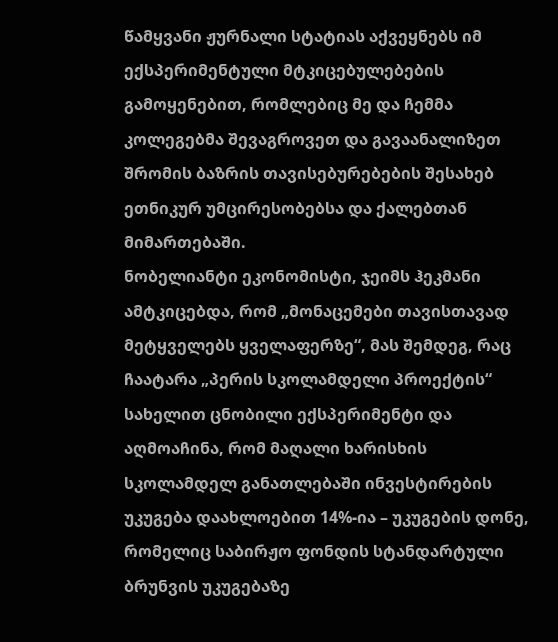წამყვანი ჟურნალი სტატიას აქვეყნებს იმ ექსპერიმენტული მტკიცებულებების გამოყენებით, რომლებიც მე და ჩემმა კოლეგებმა შევაგროვეთ და გავაანალიზეთ შრომის ბაზრის თავისებურებების შესახებ ეთნიკურ უმცირესობებსა და ქალებთან მიმართებაში.
ნობელიანტი ეკონომისტი, ჯეიმს ჰეკმანი ამტკიცებდა, რომ „მონაცემები თავისთავად მეტყველებს ყველაფერზე“, მას შემდეგ, რაც ჩაატარა „პერის სკოლამდელი პროექტის“ სახელით ცნობილი ექსპერიმენტი და აღმოაჩინა, რომ მაღალი ხარისხის სკოლამდელ განათლებაში ინვესტირების უკუგება დაახლოებით 14%-ია – უკუგების დონე, რომელიც საბირჟო ფონდის სტანდარტული ბრუნვის უკუგებაზე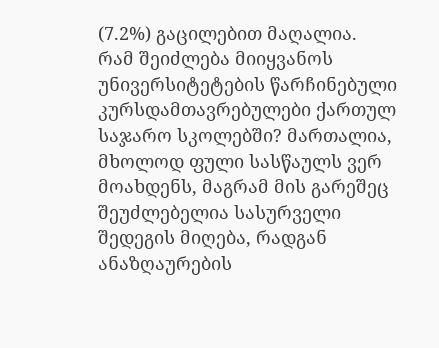(7.2%) გაცილებით მაღალია.
რამ შეიძლება მიიყვანოს უნივერსიტეტების წარჩინებული კურსდამთავრებულები ქართულ საჯარო სკოლებში? მართალია, მხოლოდ ფული სასწაულს ვერ მოახდენს, მაგრამ მის გარეშეც შეუძლებელია სასურველი შედეგის მიღება, რადგან ანაზღაურების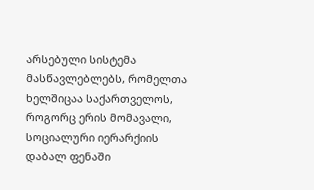არსებული სისტემა მასწავლებლებს, რომელთა ხელშიცაა საქართველოს, როგორც ერის მომავალი, სოციალური იერარქიის დაბალ ფენაში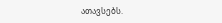ათავსებს.